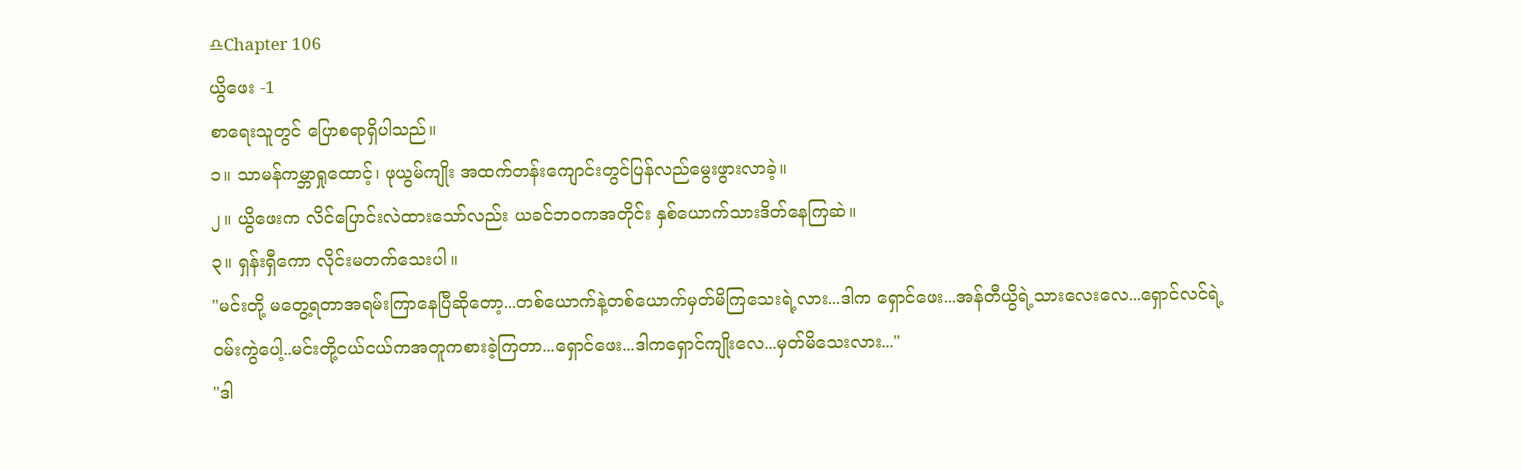♎Chapter 106
ယွိဖေး -1
စာရေးသူတွင် ပြောစရာရှိပါသည်။
၁။ သာမန်ကမ္ဘာရှုထောင့်၊ ဖုယွမ်ကျိုး အထက်တန်းကျောင်းတွင်ပြန်လည်မွေးဖွားလာခဲ့။
၂။ ယွိဖေးက လိင်ပြောင်းလဲထားသော်လည်း ယခင်ဘဝကအတိုင်း နှစ်ယောက်သားဒိတ်နေကြဆဲ။
၃။ ရှန်းရှီကော လိုင်းမတက်သေးပါ။
"မင်းတို့ မတွေ့ရတာအရမ်းကြာနေပြီဆိုတော့...တစ်ယောက်နဲ့တစ်ယောက်မှတ်မိကြသေးရဲ့လား...ဒါက ရှောင်ဖေး...အန်တီယွိရဲ့သားလေးလေ...ရှောင်လင်ရဲ့ဝမ်းကွဲပေါ့..မင်းတို့ငယ်ငယ်ကအတူကစားခဲ့ကြတာ...ရှောင်ဖေး...ဒါကရှောင်ကျိုးလေ...မှတ်မိသေးလား..."
"ဒါ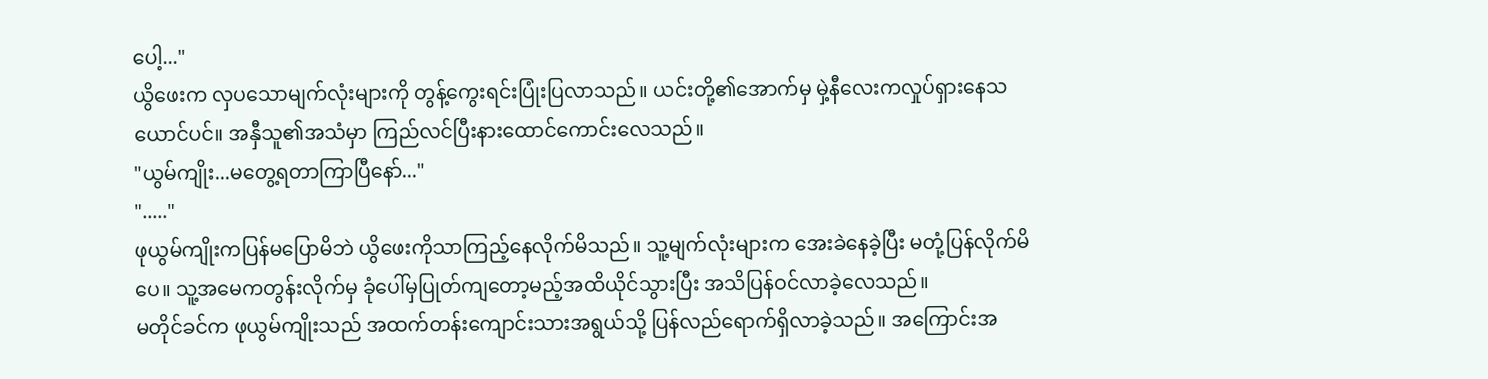ပေါ့..."
ယွိဖေးက လှပသောမျက်လုံးများကို တွန့်ကွေးရင်းပြုံးပြလာသည်။ ယင်းတို့၏အောက်မှ မှဲ့နီလေးကလှုပ်ရှားနေသယောင်ပင်။ အနှီသူ၏အသံမှာ ကြည်လင်ပြီးနားထောင်ကောင်းလေသည်။
"ယွမ်ကျိုး...မတွေ့ရတာကြာပြီနော်..."
"....."
ဖုယွမ်ကျိုးကပြန်မပြောမိဘဲ ယွိဖေးကိုသာကြည့်နေလိုက်မိသည်။ သူ့မျက်လုံးများက အေးခဲနေခဲ့ပြီး မတုံ့ပြန်လိုက်မိပေ။ သူ့အမေကတွန်းလိုက်မှ ခုံပေါ်မှပြုတ်ကျတော့မည့်အထိယိုင်သွားပြီး အသိပြန်ဝင်လာခဲ့လေသည်။
မတိုင်ခင်က ဖုယွမ်ကျိုးသည် အထက်တန်းကျောင်းသားအရွယ်သို့ ပြန်လည်ရောက်ရှိလာခဲ့သည်။ အကြောင်းအ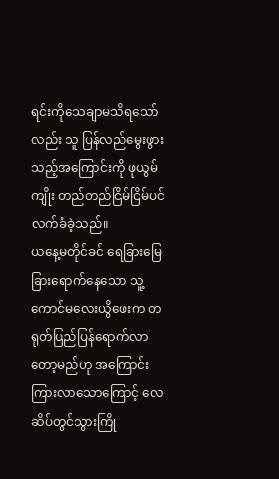ရင်းကိုသေချာမသိရသော်လည်း သူ ပြန်လည်မွေးဖွားသည့်အကြောင်းကို ဖုယွမ်ကျိုး တည်တည်ငြိမ်ငြိမ်ပင်လက်ခံခဲ့သည်။
ယနေ့မတိုင်ခင် ရေခြားမြေခြားရောက်နေသော သူ့ကောင်မလေးယွိဖေးက တရုတ်ပြည်ပြန်ရောက်လာတော့မည်ဟု အကြောင်းကြားလာသောကြောင့် လေဆိပ်တွင်သွားကြို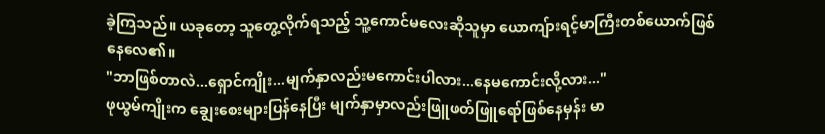ခဲ့ကြသည်။ ယခုတော့ သူတွေ့လိုက်ရသည့် သူ့ကောင်မလေးဆိုသူမှာ ယောကျ်ားရင့်မာကြီးတစ်ယောက်ဖြစ်နေလေ၏။
"ဘာဖြစ်တာလဲ...ရှောင်ကျိုး...မျက်နှာလည်းမကောင်းပါလား...နေမကောင်းလို့လား..."
ဖုယွမ်ကျိုးက ချွေးစေးများပြန်နေပြီး မျက်နှာမှာလည်းဖြူဖတ်ဖြူရော်ဖြစ်နေမှန်း မာ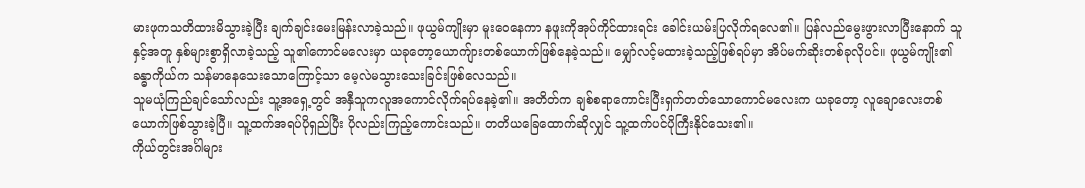မားဖုကသတိထားမိသွားခဲ့ပြီး ချက်ချင်းမေးမြန်းလာခဲ့သည်။ ဖုယွမ်ကျိုးမှာ မူးဝေနေကာ နဖူးကိုအုပ်ကိုင်ထားရင်း ခေါင်းယမ်းပြလိုက်ရလေ၏။ ပြန်လည်မွေးဖွားလာပြီးနောက် သူနှင့်အတူ နှစ်များစွာရှိလာခဲ့သည့် သူ၏ကောင်မလေးမှာ ယခုတော့ယောကျ်ားတစ်ယောက်ဖြစ်နေခဲ့သည်။ မျှော်လင့်မထားခဲ့သည့်ဖြစ်ရပ်မှာ အိပ်မက်ဆိုးတစ်ခုလိုပင်။ ဖုယွမ်ကျိုး၏ခန္ဓာကိုယ်က သန်မာနေသေးသောကြောင့်သာ မေ့လဲမသွားသေးခြင်းဖြစ်လေသည်။
သူမယုံကြည်ချင်သော်လည်း သူ့အရှေ့တွင် အနှီသူကလူအကောင်လိုက်ရပ်နေခဲ့၏။ အတိတ်က ချစ်စရာကောင်းပြီးရှက်တတ်သောကောင်မလေးက ယခုတော့ လူချောလေးတစ်ယောက်ဖြစ်သွားခဲ့ပြီ။ သူ့ထက်အရပ်ပိုရှည်ပြီး ပိုလည်းကြည့်ကောင်းသည်။ တတိယခြေထောက်ဆိုလျှင် သူ့ထက်ပင်ပိုကြီးနိုင်သေး၏။
ကိုယ်တွင်းအင်္ဂါများ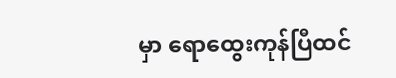မှာ ရောထွေးကုန်ပြီထင်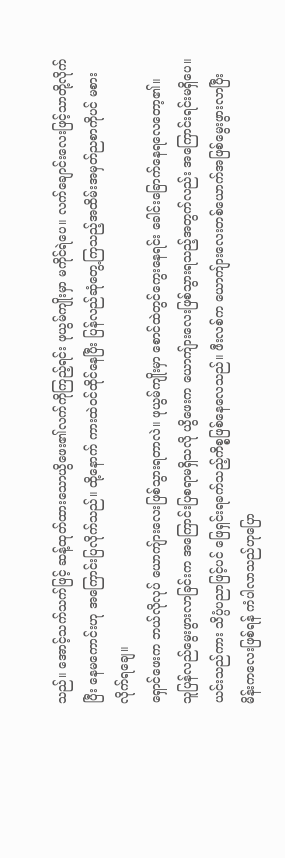သည်။ အောင့်သက်သက်ဖြင့် ဆန့်ထုတ်ထားသောယွိဖေး၏လက်ကိုကြည့်ရင်း ဖုယွမ်ကျိုးမှာ မကိုင်ရဲပေ။ လက်ချောင်းလေးဖြင့်သာတို့လိုက်ပြီး နေမကောင်းဟု အကြောင်းပြလိုက်သည်။ ထို့နောက် ကားထဲဝင်ထိုင်နေပြီး ပြန်လည်ဆုံတွေ့ကြသည့်အထိမ်းအမှတ်ညစာကိုပင် မစားလိုက်ရချေ။
ရှောင်ဖေးက ဘယ်လိုလုပ် ယောကျ်ားလေးဖြစ်သွားရတာလဲ။ ဖုယွမ်ကျိုးမှာ စောင်ထဲတွင်ကွေးနေရင်း ခေါင်းခြောက်နေရလေတော့၏။
သူပြန်လည်မွေးဖွားလာခြင်းက အကြောင်းပြစရာမရှိသလို ယွိဖေးက ယောကျ်ားလေးဖြစ်သွားရသည့်အတွက်လည်း အကြောင်းရင်းမရှိပေ။ ယင်းသည်ကား သိပ္ပံပညာဖြင့်ပင် ဖြေရှင်းရခက်သည့်ကိစ္စဖြစ်နေလေသည်။ ဖီးလစ်က ယောကျ်ားလေးတစ်ယောက်အဖြစ်မွေးဖွားလာပြီး မိန်းကလေးဖြစ်ရန် ကံပါလာသည်ဟုပြော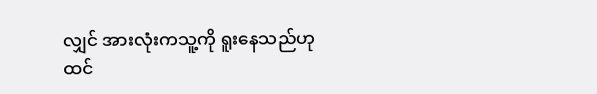လျှင် အားလုံးကသူ့ကို ရူးနေသည်ဟု ထင်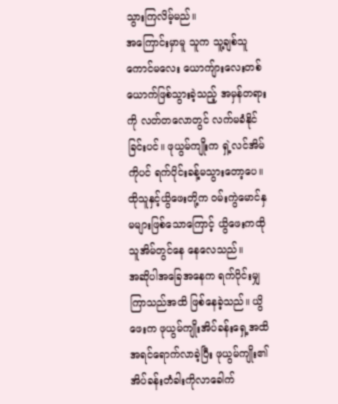သွားကြလိမ့်မည်။
အကြောင်းမှာမူ သူက သူ့ချစ်သူကောင်မလေး ယောကျ်ားလေးတစ်ယောက်ဖြစ်သွားခဲ့သည့် အမှန်တရားကို လတ်တလောတွင် လက်မခံနိုင်ခြင်းပင်။ ဖုယွမ်ကျိုးက ရှဲ့လင်အိမ်ကိုပင် ရက်ပိုင်းခန့်မသွားတော့ပေ။ ထိုသူနှင့်ယွိဖေးတို့က ဝမ်းကွဲမောင်နှမများဖြစ်သောကြောင့် ယွိဖေးကထိုသူအိမ်တွင်နေ နေလေသည်။
အဆိုပါအခြေအနေက ရက်ပိုင်းမျှကြာသည်အထိ ဖြစ်နေခဲ့သည်။ ယွိဖေးက ဖုယွမ်ကျိုးအိပ်ခန်းရှေ့အထိ အရင်ရောက်လာခဲ့ပြီး ဖုယွမ်ကျိုး၏အိပ်ခန်းတံခါးကိုလာခေါက်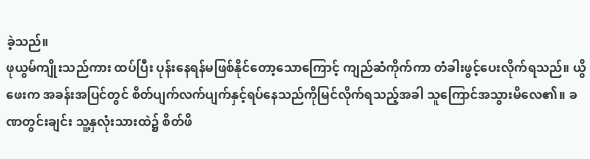ခဲ့သည်။
ဖုယွမ်ကျိုးသည်ကား ထပ်ပြီး ပုန်းနေရန်မဖြစ်နိုင်တော့သောကြောင့် ကျည်ဆံကိုက်ကာ တံခါးဖွင့်ပေးလိုက်ရသည်။ ယွိဖေးက အခန်းအပြင်တွင် စိတ်ပျက်လက်ပျက်နှင့်ရပ်နေသည်ကိုမြင်လိုက်ရသည့်အခါ သူကြောင်အသွားမိလေ၏။ ခဏတွင်းချင်း သူ့နှလုံးသားထဲ၌ စိတ်ဖိ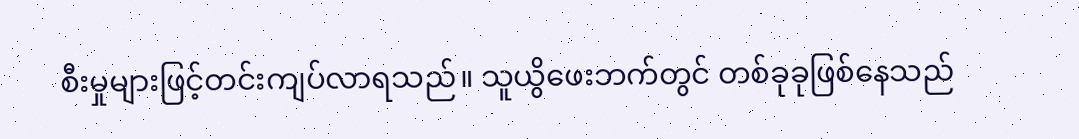စီးမှုများဖြင့်တင်းကျပ်လာရသည်။ သူယွိဖေးဘက်တွင် တစ်ခုခုဖြစ်နေသည်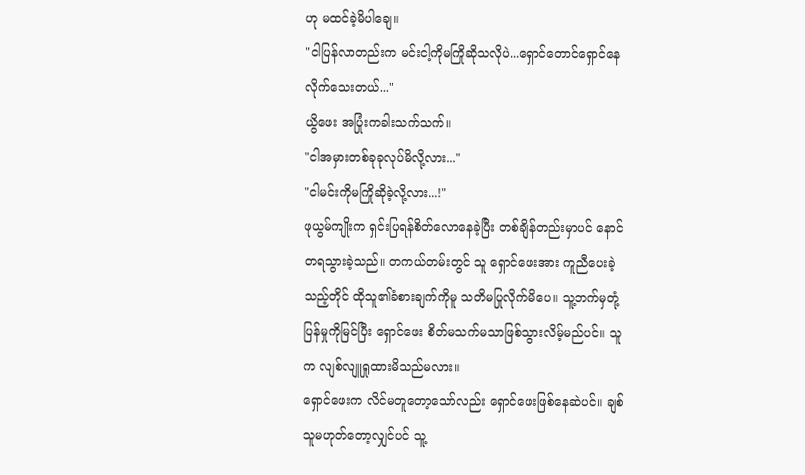ဟု မထင်ခဲ့မိပါချေ။
"ငါပြန်လာတည်းက မင်းငါ့ကိုမကြိုဆိုသလိုပဲ...ရှောင်တောင်ရှောင်နေလိုက်သေးတယ်..."
ယွိဖေး အပြုံးကခါးသက်သက်။
"ငါအမှားတစ်ခုခုလုပ်မိလို့လား..."
"ငါမင်းကိုမကြိုဆိုခဲ့လို့လား...!"
ဖုယွမ်ကျိုးက ရှင်းပြရန်စိတ်လောနေခဲ့ပြီး တစ်ချိန်တည်းမှာပင် နောင်တရသွားခဲ့သည်။ တကယ်တမ်းတွင် သူ ရှောင်ဖေးအား ကူညီပေးခဲ့သည့်တိုင် ထိုသူ၏ခံစားချက်ကိုမူ သတိမပြုလိုက်မိပေ။ သူ့ဘက်မှတုံ့ပြန်မှုကိုမြင်ပြီး ရှောင်ဖေး စိတ်မသက်မသာဖြစ်သွားလိမ့်မည်ပင်။ သူက လျစ်လျူရှုထားမိသည်မလား။
ရှောင်ဖေးက လိင်မတူတော့သော်လည်း ရှောင်ဖေးဖြစ်နေဆဲပင်။ ချစ်သူမဟုတ်တော့လျှင်ပင် သူ့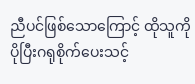ညီပင်ဖြစ်သောကြောင့် ထိုသူကို ပိုပြီးဂရုစိုက်ပေးသင့်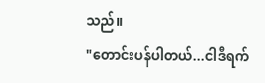သည်။
"တောင်းပန်ပါတယ်...ငါဒီရက်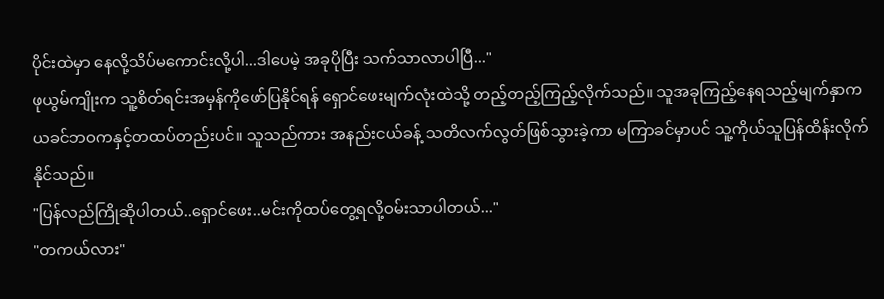ပိုင်းထဲမှာ နေလို့သိပ်မကောင်းလို့ပါ...ဒါပေမဲ့ အခုပိုပြီး သက်သာလာပါပြီ..."
ဖုယွမ်ကျိုးက သူ့စိတ်ရင်းအမှန်ကိုဖော်ပြနိုင်ရန် ရှောင်ဖေးမျက်လုံးထဲသို့ တည့်တည့်ကြည့်လိုက်သည်။ သူအခုကြည့်နေရသည့်မျက်နှာက ယခင်ဘဝကနှင့်တထပ်တည်းပင်။ သူသည်ကား အနည်းငယ်ခန့် သတိလက်လွတ်ဖြစ်သွားခဲ့ကာ မကြာခင်မှာပင် သူ့ကိုယ်သူပြန်ထိန်းလိုက်နိုင်သည်။
"ပြန်လည်ကြိုဆိုပါတယ်..ရှောင်ဖေး..မင်းကိုထပ်တွေ့ရလို့ဝမ်းသာပါတယ်..."
"တကယ်လား"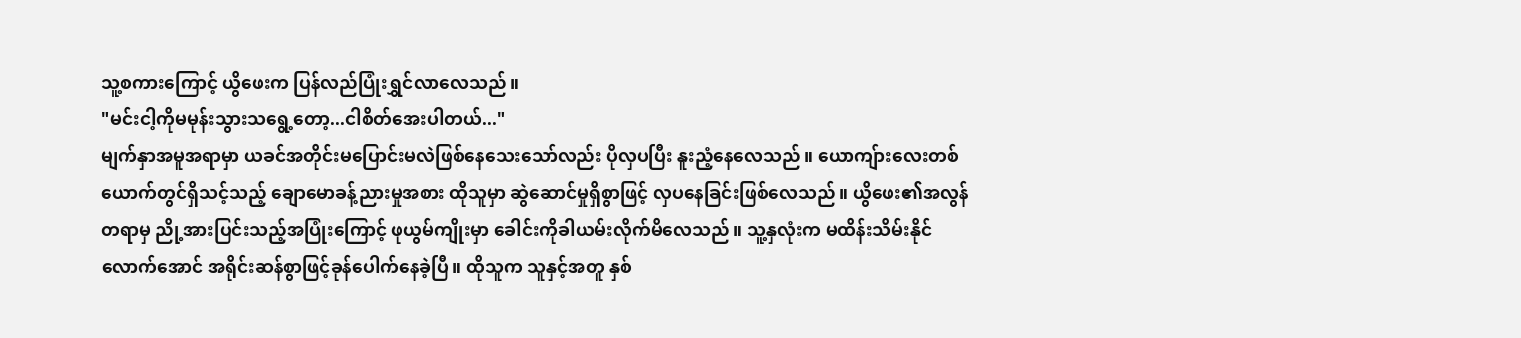သူ့စကားကြောင့် ယွိဖေးက ပြန်လည်ပြုံးရွှင်လာလေသည်။
"မင်းငါ့ကိုမမုန်းသွားသရွေ့တော့...ငါစိတ်အေးပါတယ်..."
မျက်နှာအမူအရာမှာ ယခင်အတိုင်းမပြောင်းမလဲဖြစ်နေသေးသော်လည်း ပိုလှပပြီး နူးညံ့နေလေသည်။ ယောကျ်ားလေးတစ်ယောက်တွင်ရှိသင့်သည့် ချောမောခန့်ညားမှုအစား ထိုသူမှာ ဆွဲဆောင်မှုရှိစွာဖြင့် လှပနေခြင်းဖြစ်လေသည်။ ယွိဖေး၏အလွန်တရာမှ ညို့အားပြင်းသည့်အပြုံးကြောင့် ဖုယွမ်ကျိုးမှာ ခေါင်းကိုခါယမ်းလိုက်မိလေသည်။ သူ့နှလုံးက မထိန်းသိမ်းနိုင်လောက်အောင် အရိုင်းဆန်စွာဖြင့်ခုန်ပေါက်နေခဲ့ပြီ။ ထိုသူက သူနှင့်အတူ နှစ်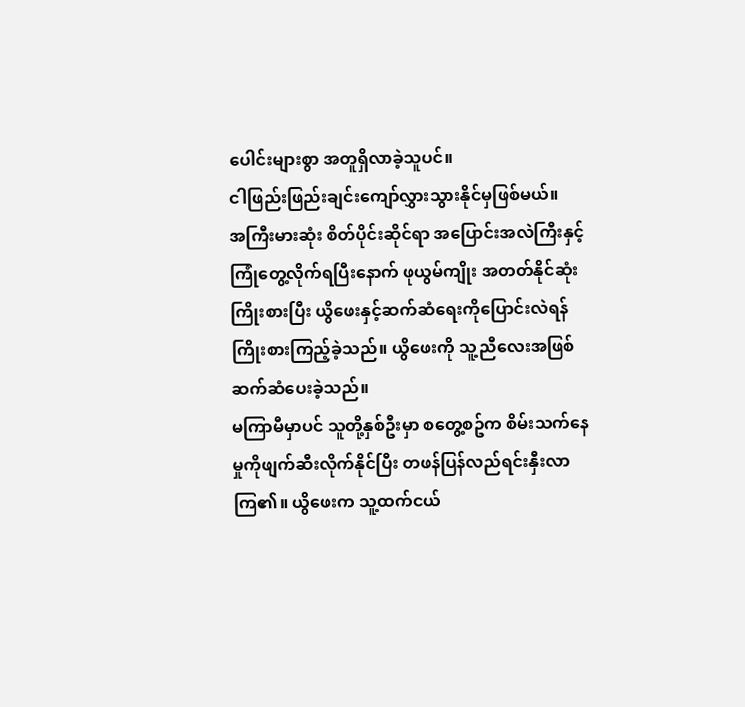ပေါင်းများစွာ အတူရှိလာခဲ့သူပင်။
ငါဖြည်းဖြည်းချင်းကျော်လွှားသွားနိုင်မှဖြစ်မယ်။
အကြီးမားဆုံး စိတ်ပိုင်းဆိုင်ရာ အပြောင်းအလဲကြီးနှင့်ကြုံတွေ့လိုက်ရပြီးနောက် ဖုယွမ်ကျိုး အတတ်နိုင်ဆုံးကြိုးစားပြီး ယွိဖေးနှင့်ဆက်ဆံရေးကိုပြောင်းလဲရန်ကြိုးစားကြည့်ခဲ့သည်။ ယွိဖေးကို သူ့ညီလေးအဖြစ် ဆက်ဆံပေးခဲ့သည်။
မကြာမီမှာပင် သူတို့နှစ်ဦးမှာ စတွေ့စဥ်က စိမ်းသက်နေမှုကိုဖျက်ဆီးလိုက်နိုင်ပြီး တဖန်ပြန်လည်ရင်းနှီးလာကြ၏။ ယွိဖေးက သူ့ထက်ငယ်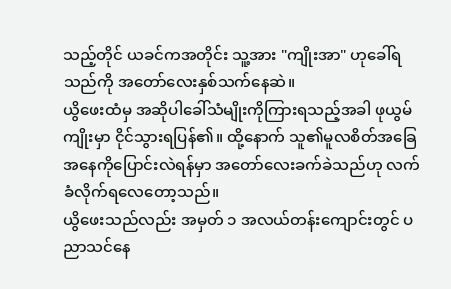သည့်တိုင် ယခင်ကအတိုင်း သူ့အား "ကျိုးအာ" ဟုခေါ်ရသည်ကို အတော်လေးနှစ်သက်နေဆဲ။
ယွိဖေးထံမှ အဆိုပါခေါ်သံမျိုးကိုကြားရသည့်အခါ ဖုယွမ်ကျိုးမှာ ငိုင်သွားရပြန်၏။ ထို့နောက် သူ၏မူလစိတ်အခြေအနေကိုပြောင်းလဲရန်မှာ အတော်လေးခက်ခဲသည်ဟု လက်ခံလိုက်ရလေတော့သည်။
ယွိဖေးသည်လည်း အမှတ် ၁ အလယ်တန်းကျောင်းတွင် ပညာသင်နေ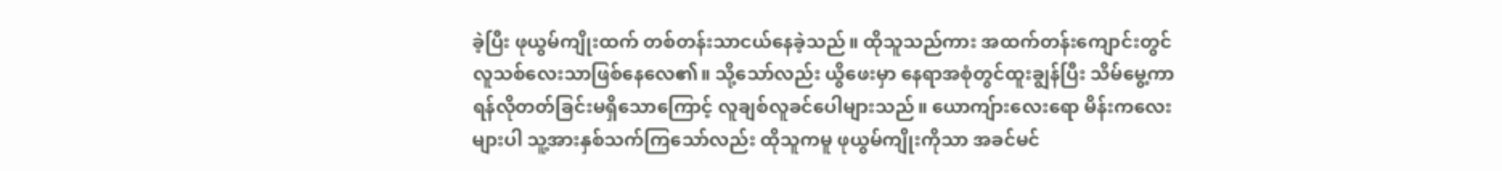ခဲ့ပြီး ဖုယွမ်ကျိုးထက် တစ်တန်းသာငယ်နေခဲ့သည်။ ထိုသူသည်ကား အထက်တန်းကျောင်းတွင် လူသစ်လေးသာဖြစ်နေလေ၏။ သို့သော်လည်း ယွိဖေးမှာ နေရာအစုံတွင်ထူးချွန်ပြီး သိမ်မွေ့ကာ ရန်လိုတတ်ခြင်းမရှိသောကြောင့် လူချစ်လူခင်ပေါများသည်။ ယောကျ်ားလေးရော မိန်းကလေးများပါ သူ့အားနှစ်သက်ကြသော်လည်း ထိုသူကမူ ဖုယွမ်ကျိုးကိုသာ အခင်မင်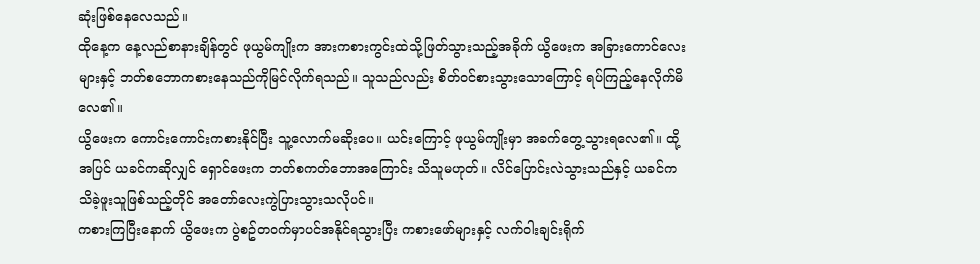ဆုံးဖြစ်နေလေသည်။
ထိုနေ့က နေ့လည်စာနားချိန်တွင် ဖုယွမ်ကျိုးက အားကစားကွင်းထဲသို့ဖြတ်သွားသည့်အခိုက် ယွိဖေးက အခြားကောင်လေးများနှင့် ဘတ်စဘောကစားနေသည်ကိုမြင်လိုက်ရသည်။ သူသည်လည်း စိတ်ဝင်စားသွားသောကြောင့် ရပ်ကြည့်နေလိုက်မိလေ၏။
ယွိဖေးက ကောင်းကောင်းကစားနိုင်ပြီး သူ့လောက်မဆိုးပေ။ ယင်းကြောင့် ဖုယွမ်ကျိုးမှာ အခက်တွေ့သွားရလေ၏။ ထို့အပြင် ယခင်ကဆိုလျှင် ရှောင်ဖေးက ဘတ်စကတ်ဘောအကြောင်း သိသူမဟုတ်။ လိင်ပြောင်းလဲသွားသည်နှင့် ယခင်ကသိခဲ့ဖူးသူဖြစ်သည့်တိုင် အတော်လေးကွဲပြားသွားသလိုပင်။
ကစားကြပြီးနောက် ယွိဖေးက ပွဲစဥ်တဝက်မှာပင်အနိုင်ရသွားပြီး ကစားဖော်များနှင့် လက်ဝါးချင်းရိုက်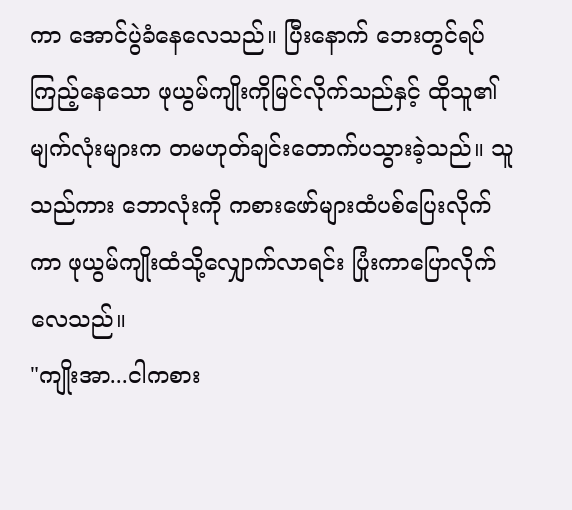ကာ အောင်ပွဲခံနေလေသည်။ ပြီးနောက် ဘေးတွင်ရပ်ကြည့်နေသော ဖုယွမ်ကျိုးကိုမြင်လိုက်သည်နှင့် ထိုသူ၏မျက်လုံးများက တမဟုတ်ချင်းတောက်ပသွားခဲ့သည်။ သူသည်ကား ဘောလုံးကို ကစားဖော်များထံပစ်ပြေးလိုက်ကာ ဖုယွမ်ကျိုးထံသို့လျှောက်လာရင်း ပြုံးကာပြောလိုက်လေသည်။
"ကျိုးအာ...ငါကစား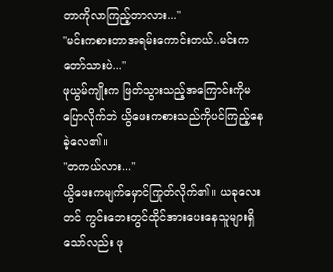တာကိုလာကြည့်တာလား..."
"မင်းကစားတာအရမ်းကောင်းတယ်..မင်းကတော်သားပဲ..."
ဖုယွမ်ကျိုးက ဖြတ်သွားသည့်အကြောင်းကိုမပြောလိုက်ဘဲ ယွိဖေးကစားသည်ကိုပင်ကြည့်နေခဲ့လေ၏။
"တကယ်လား..."
ယွိဖေးကမျက်မှောင်ကြုတ်လိုက်၏။ ယခုလေးတင် ကွင်းဘေးတွင်ထိုင်အားပေးနေသူများရှိသော်လည်း ဖု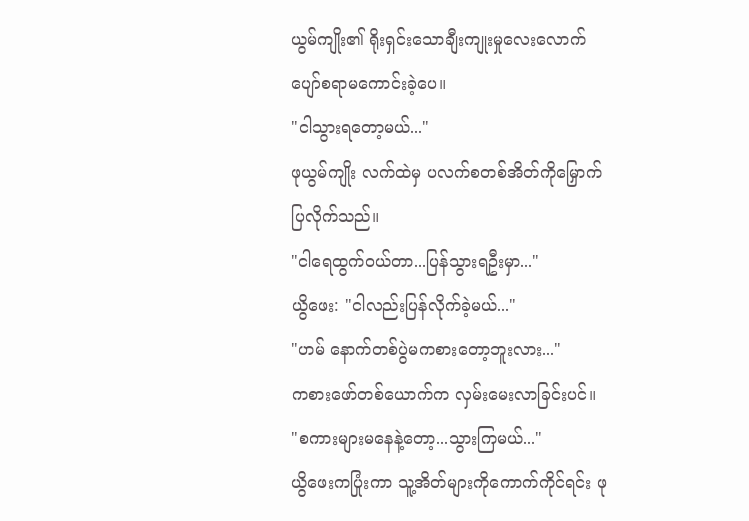ယွမ်ကျိုး၏ ရိုးရှင်းသောချီးကျုးမှုလေးလောက် ပျော်စရာမကောင်းခဲ့ပေ။
"ငါသွားရတော့မယ်..."
ဖုယွမ်ကျိုး လက်ထဲမှ ပလက်စတစ်အိတ်ကိုမြှောက်ပြလိုက်သည်။
"ငါရေထွက်ဝယ်တာ...ပြန်သွားရဦးမှာ..."
ယွိဖေး: "ငါလည်းပြန်လိုက်ခဲ့မယ်..."
"ဟမ် နောက်တစ်ပွဲမကစားတော့ဘူးလား..."
ကစားဖော်တစ်ယောက်က လှမ်းမေးလာခြင်းပင်။
"စကားများမနေနဲ့တော့...သွားကြမယ်..."
ယွိဖေးကပြုံးကာ သူ့အိတ်များကိုကောက်ကိုင်ရင်း ဖု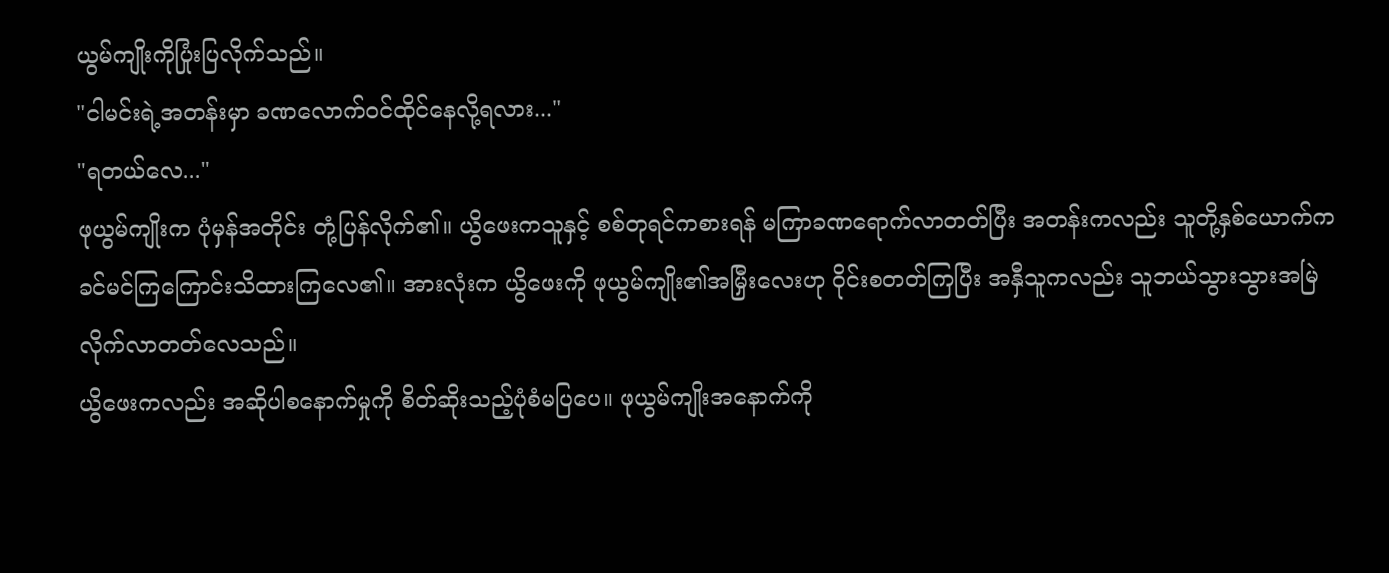ယွမ်ကျိုးကိုပြုံးပြလိုက်သည်။
"ငါမင်းရဲ့အတန်းမှာ ခဏလောက်ဝင်ထိုင်နေလို့ရလား..."
"ရတယ်လေ..."
ဖုယွမ်ကျိုးက ပုံမှန်အတိုင်း တုံ့ပြန်လိုက်၏။ ယွိဖေးကသူနှင့် စစ်တုရင်ကစားရန် မကြာခဏရောက်လာတတ်ပြီး အတန်းကလည်း သူတို့နှစ်ယောက်က ခင်မင်ကြကြောင်းသိထားကြလေ၏။ အားလုံးက ယွိဖေးကို ဖုယွမ်ကျိုး၏အမြှီးလေးဟု ဝိုင်းစတတ်ကြပြီး အနှီသူကလည်း သူဘယ်သွားသွားအမြဲလိုက်လာတတ်လေသည်။
ယွိဖေးကလည်း အဆိုပါစနောက်မှုကို စိတ်ဆိုးသည့်ပုံစံမပြပေ။ ဖုယွမ်ကျိုးအနောက်ကို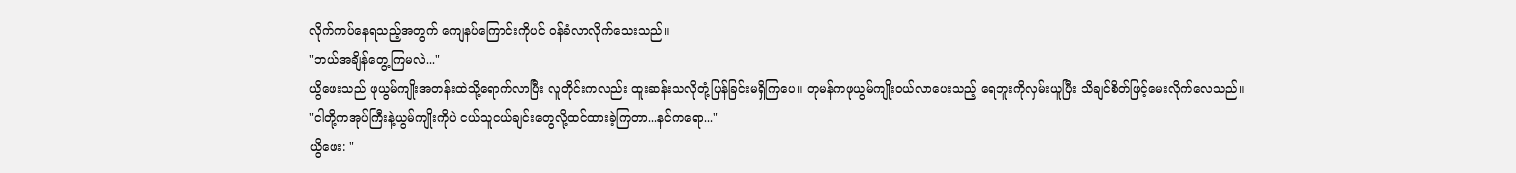လိုက်ကပ်နေရသည့်အတွက် ကျေနပ်ကြောင်းကိုပင် ဝန်ခံလာလိုက်သေးသည်။
"ဘယ်အချိန်တွေ့ကြမလဲ..."
ယွိဖေးသည် ဖုယွမ်ကျိုးအတန်းထဲသို့ရောက်လာပြီး လူတိုင်းကလည်း ထူးဆန်းသလိုတုံ့ပြန်ခြင်းမရှိကြပေ။ တုမန်ကဖုယွမ်ကျိုးဝယ်လာပေးသည့် ရေဘူးကိုလှမ်းယူပြီး သိချင်စိတ်ဖြင့်မေးလိုက်လေသည်။
"ငါတို့ကအုပ်ကြီးနဲ့ယွမ်ကျိုးကိုပဲ ငယ်သူငယ်ချင်းတွေလို့ထင်ထားခဲ့ကြတာ...နင်ကရော..."
ယွိဖေး: "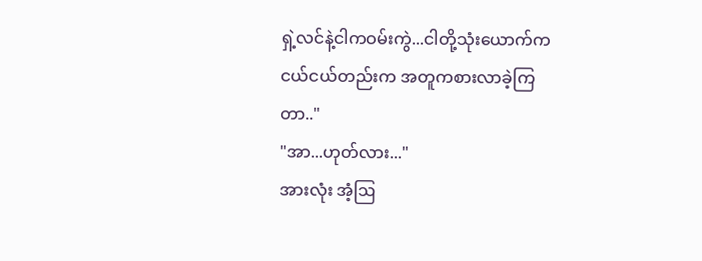ရှဲ့လင်နဲ့ငါကဝမ်းကွဲ...ငါတို့သုံးယောက်က ငယ်ငယ်တည်းက အတူကစားလာခဲ့ကြတာ.."
"အာ...ဟုတ်လား..."
အားလုံး အံ့ဩ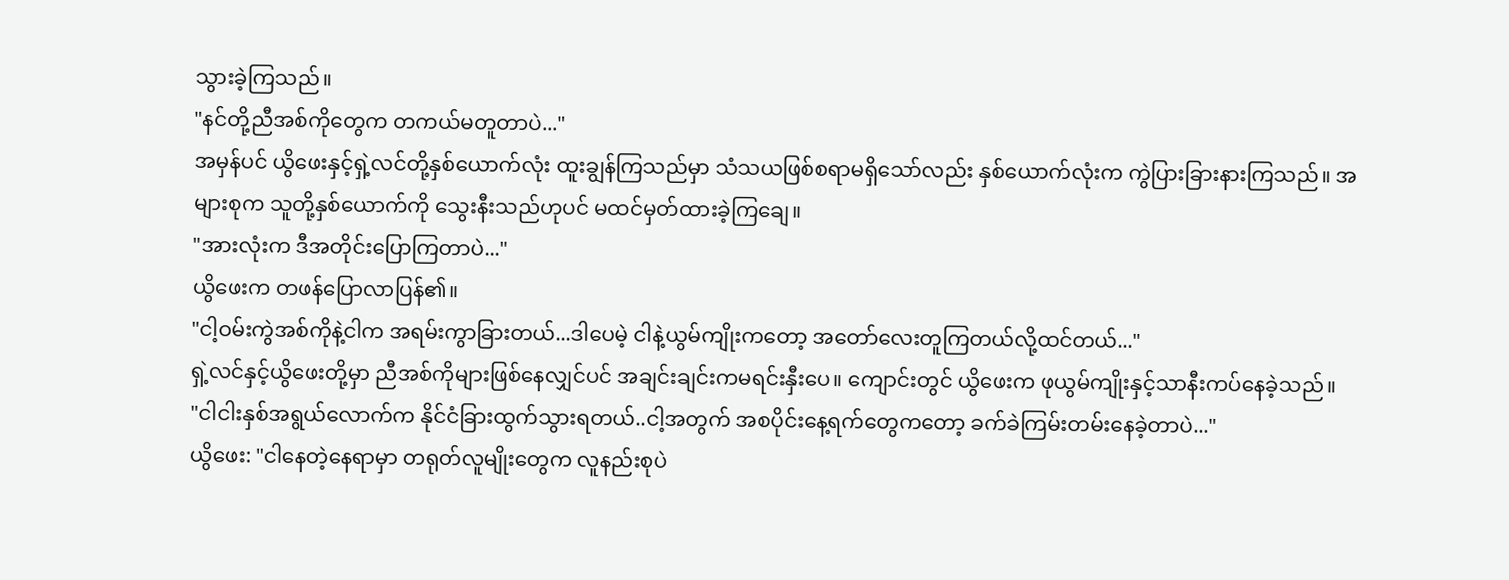သွားခဲ့ကြသည်။
"နင်တို့ညီအစ်ကိုတွေက တကယ်မတူတာပဲ..."
အမှန်ပင် ယွိဖေးနှင့်ရှဲ့လင်တို့နှစ်ယောက်လုံး ထူးချွန်ကြသည်မှာ သံသယဖြစ်စရာမရှိသော်လည်း နှစ်ယောက်လုံးက ကွဲပြားခြားနားကြသည်။ အများစုက သူတို့နှစ်ယောက်ကို သွေးနီးသည်ဟုပင် မထင်မှတ်ထားခဲ့ကြချေ။
"အားလုံးက ဒီအတိုင်းပြောကြတာပဲ..."
ယွိဖေးက တဖန်ပြောလာပြန်၏။
"ငါ့ဝမ်းကွဲအစ်ကိုနဲ့ငါက အရမ်းကွာခြားတယ်...ဒါပေမဲ့ ငါနဲ့ယွမ်ကျိုးကတော့ အတော်လေးတူကြတယ်လို့ထင်တယ်..."
ရှဲ့လင်နှင့်ယွိဖေးတို့မှာ ညီအစ်ကိုများဖြစ်နေလျှင်ပင် အချင်းချင်းကမရင်းနှီးပေ။ ကျောင်းတွင် ယွိဖေးက ဖုယွမ်ကျိုးနှင့်သာနီးကပ်နေခဲ့သည်။
"ငါငါးနှစ်အရွယ်လောက်က နိုင်ငံခြားထွက်သွားရတယ်..ငါ့အတွက် အစပိုင်းနေ့ရက်တွေကတော့ ခက်ခဲကြမ်းတမ်းနေခဲ့တာပဲ..."
ယွိဖေး: "ငါနေတဲ့နေရာမှာ တရုတ်လူမျိုးတွေက လူနည်းစုပဲ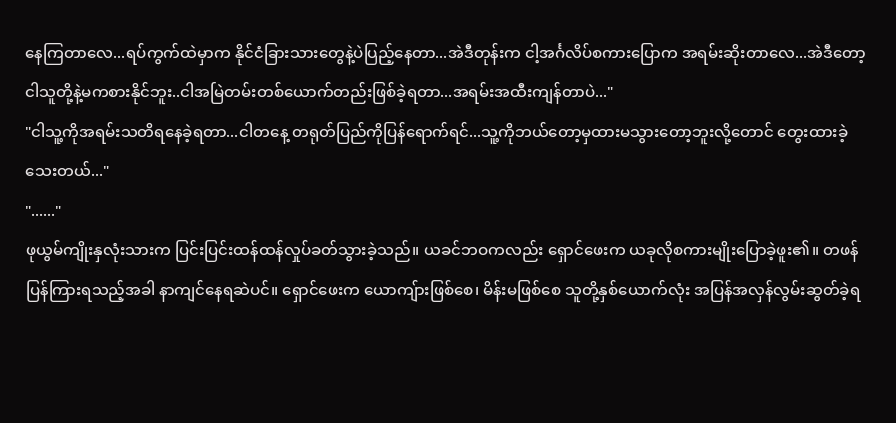နေကြတာလေ...ရပ်ကွက်ထဲမှာက နိုင်ငံခြားသားတွေနဲ့ပဲပြည့်နေတာ...အဲဒီတုန်းက ငါ့အင်္ဂလိပ်စကားပြောက အရမ်းဆိုးတာလေ...အဲဒီတော့ ငါသူတို့နဲ့မကစားနိုင်ဘူး..ငါအမြဲတမ်းတစ်ယောက်တည်းဖြစ်ခဲ့ရတာ...အရမ်းအထီးကျန်တာပဲ..."
"ငါသူ့ကိုအရမ်းသတိရနေခဲ့ရတာ...ငါတနေ့ တရုတ်ပြည်ကိုပြန်ရောက်ရင်...သူ့ကိုဘယ်တော့မှထားမသွားတော့ဘူးလို့တောင် တွေးထားခဲ့သေးတယ်..."
"......"
ဖုယွမ်ကျိုးနှလုံးသားက ပြင်းပြင်းထန်ထန်လှုပ်ခတ်သွားခဲ့သည်။ ယခင်ဘဝကလည်း ရှောင်ဖေးက ယခုလိုစကားမျိုးပြောခဲ့ဖူး၏။ တဖန်ပြန်ကြားရသည့်အခါ နာကျင်နေရဆဲပင်။ ရှောင်ဖေးက ယောကျ်ားဖြစ်စေ၊ မိန်းမဖြစ်စေ သူတို့နှစ်ယောက်လုံး အပြန်အလှန်လွမ်းဆွတ်ခဲ့ရ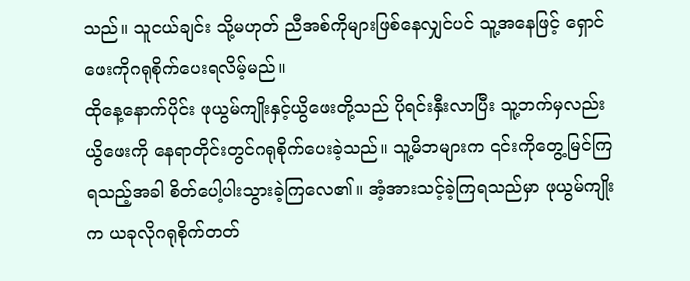သည်။ သူငယ်ချင်း သို့မဟုတ် ညီအစ်ကိုများဖြစ်နေလျှင်ပင် သူ့အနေဖြင့် ရှောင်ဖေးကိုဂရုစိုက်ပေးရလိမ့်မည်။
ထိုနေ့နောက်ပိုင်း ဖုယွမ်ကျိုးနှင့်ယွိဖေးတို့သည် ပိုရင်းနှီးလာပြီး သူ့ဘက်မှလည်း ယွိဖေးကို နေရာတိုင်းတွင်ဂရုစိုက်ပေးခဲ့သည်။ သူ့မိဘများက ၎င်းကိုတွေ့မြင်ကြရသည့်အခါ စိတ်ပေါ့ပါးသွားခဲ့ကြလေ၏။ အံ့အားသင့်ခဲ့ကြရသည်မှာ ဖုယွမ်ကျိုးက ယခုလိုဂရုစိုက်တတ်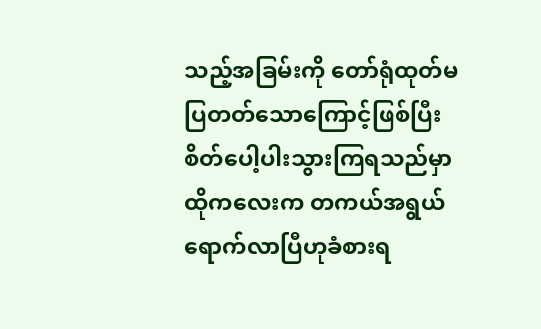သည့်အခြမ်းကို တော်ရုံထုတ်မပြတတ်သောကြောင့်ဖြစ်ပြီး စိတ်ပေါ့ပါးသွားကြရသည်မှာ ထိုကလေးက တကယ်အရွယ်ရောက်လာပြီဟုခံစားရ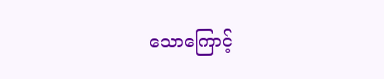သောကြောင့်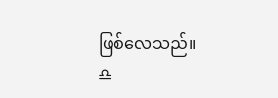ဖြစ်လေသည်။
♎